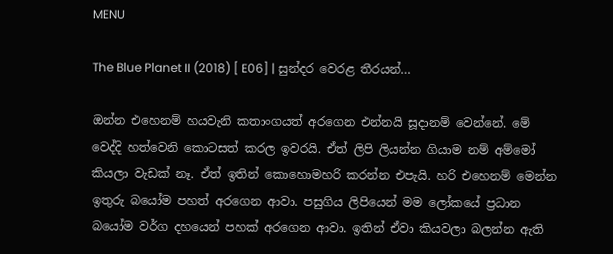MENU

The Blue Planet II (2018) [ E06] | සුන්දර වෙරළ තීරයන්…

ඔන්න එහෙනම් හයවැනි කතාංගයත් අරගෙන එන්නයි සූදානම් වෙන්නේ. මේ වෙද්දි හත්වෙනි කොටසත් කරල ඉවරයි. ඒත් ලිපි ලියන්න ගියාම නම් අම්මෝ කියලා වැඩක් නෑ. ඒත් ඉතින් කොහොමහරි කරන්න එපැයි. හරි එහෙනම් මෙන්න ඉතුරු බයෝම පහත් අරගෙන ආවා. පසුගිය ලිපියෙන් මම ලෝකයේ ප්‍රධාන බයෝම වර්ග දහයෙන් පහක් අරගෙන ආවා. ඉතින් ඒවා කියවලා බලන්න ඇති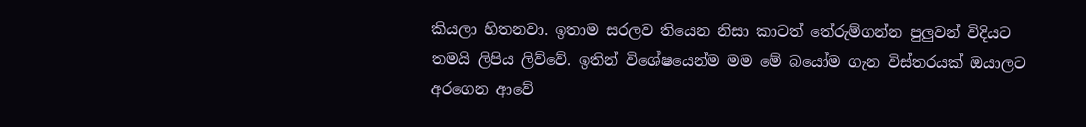කියලා හිතනවා. ඉතාම සරලව තියෙන නිසා කාටත් තේරුම්ගන්න පුලුවන් විදියට තමයි ලිපිය ලිව්වේ. ඉතින් විශේෂයෙන්ම මම මේ බයෝම ගැන විස්තරයක් ඔයාලට අරගෙන ආවේ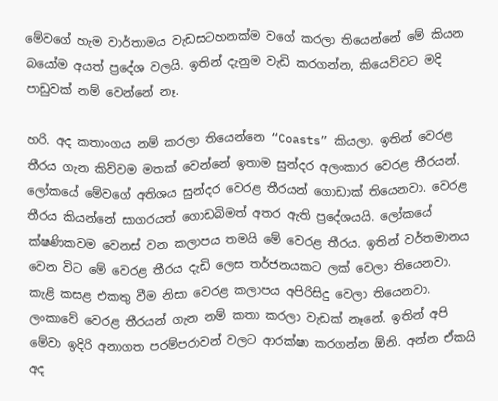මේවගේ හැම වාර්තාමය වැඩසටහනක්ම වගේ කරලා තියෙන්නේ මේ කියන බයෝම අයත් ප්‍රදේශ වලයි. ඉතින් දැනුම වැඩි කරගන්න, කියෙව්වට මදි පාඩුවක් නම් වෙන්නේ නෑ.

හරි. අද කතාංගය නම් කරලා තියෙන්නෙ “Coasts” කියලා. ඉතින් වෙරළ තීරය ගැන කිව්වම මතක් වෙන්නේ ඉතාම සුන්දර අලංකාර වෙරළ තීරයන්. ලෝකයේ මේවගේ අතිශය සුන්දර වෙරළ තීරයන් ගොඩාක් තියෙනවා. වෙරළ තීරය කියන්නේ සාගරයත් ගොඩබිමත් අතර ඇති ප්‍රදේශයයි. ලෝකයේ ක්ෂණිකවම වෙනස් වන කලාපය තමයි මේ වෙරළ තීරය. ඉතින් වර්තමානය වෙන විට මේ වෙරළ තීරය දැඩි ලෙස තර්ජනයකට ලක් වෙලා තියෙනවා. කැළි කසළ එකතු වීම නිසා වෙරළ කලාපය අපිරිසිදු වෙලා තියෙනවා. ලංකාවේ වෙරළ තීරයන් ගැන නම් කතා කරලා වැඩක් නෑනේ. ඉතින් අපි මේවා ඉදිරි අනාගත පරම්පරාවන් වලට ආරක්ෂා කරගන්න ඕනි. අන්න ඒකයි අද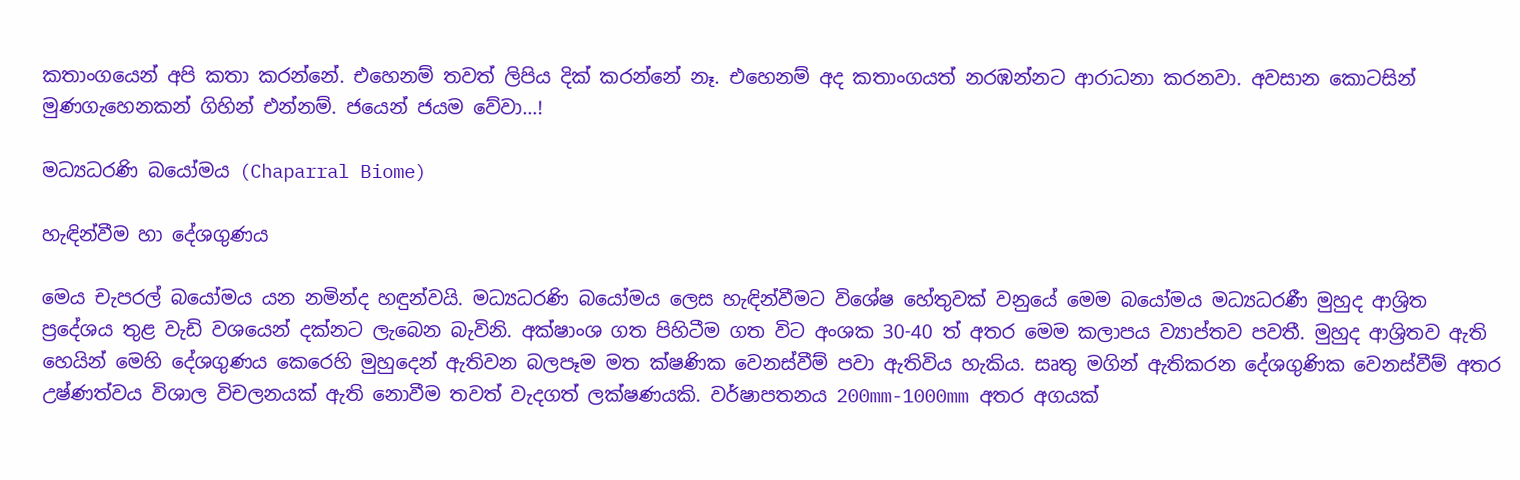කතාංගයෙන් අපි කතා කරන්නේ. එහෙනම් තවත් ලිපිය දික් කරන්නේ නෑ. එහෙනම් අද කතාංගයත් නරඹන්නට ආරාධනා කරනවා. අවසාන කොටසින් මුණගැහෙනකන් ගිහින් එන්නම්. ජයෙන් ජයම වේවා…!

මධ්‍යධරණි බයෝමය (Chaparral Biome)

හැඳින්වීම හා දේශගුණය

මෙය චැපරල් බයෝමය යන නමින්ද හඳුන්වයි. මධ්‍යධරණි බයෝමය ලෙස හැඳින්වීමට විශේෂ හේතුවක් වනුයේ මෙම බයෝමය මධ්‍යධරණී මුහුද ආශ්‍රිත ප්‍රදේශය තුළ වැඩි වශයෙන් දක්නට ලැබෙන බැවිනි. අක්ෂාංශ ගත පිහිටීම ගත විට අංශක 30-40 ත් අතර මෙම කලාපය ව්‍යාප්තව පවතී. මුහුද ආශ්‍රිතව ඇති හෙයින් මෙහි දේශගුණය කෙරෙහි මුහුදෙන් ඇතිවන බලපෑම මත ක්ෂණික වෙනස්වීම් පවා ඇතිවිය හැකිය. සෘතු මගින් ඇතිකරන දේශගුණික වෙනස්වීම් අතර උෂ්ණත්වය විශාල විචලනයක් ඇති නොවීම තවත් වැදගත් ලක්ෂණයකි. වර්ෂාපතනය 200mm-1000mm අතර අගයක්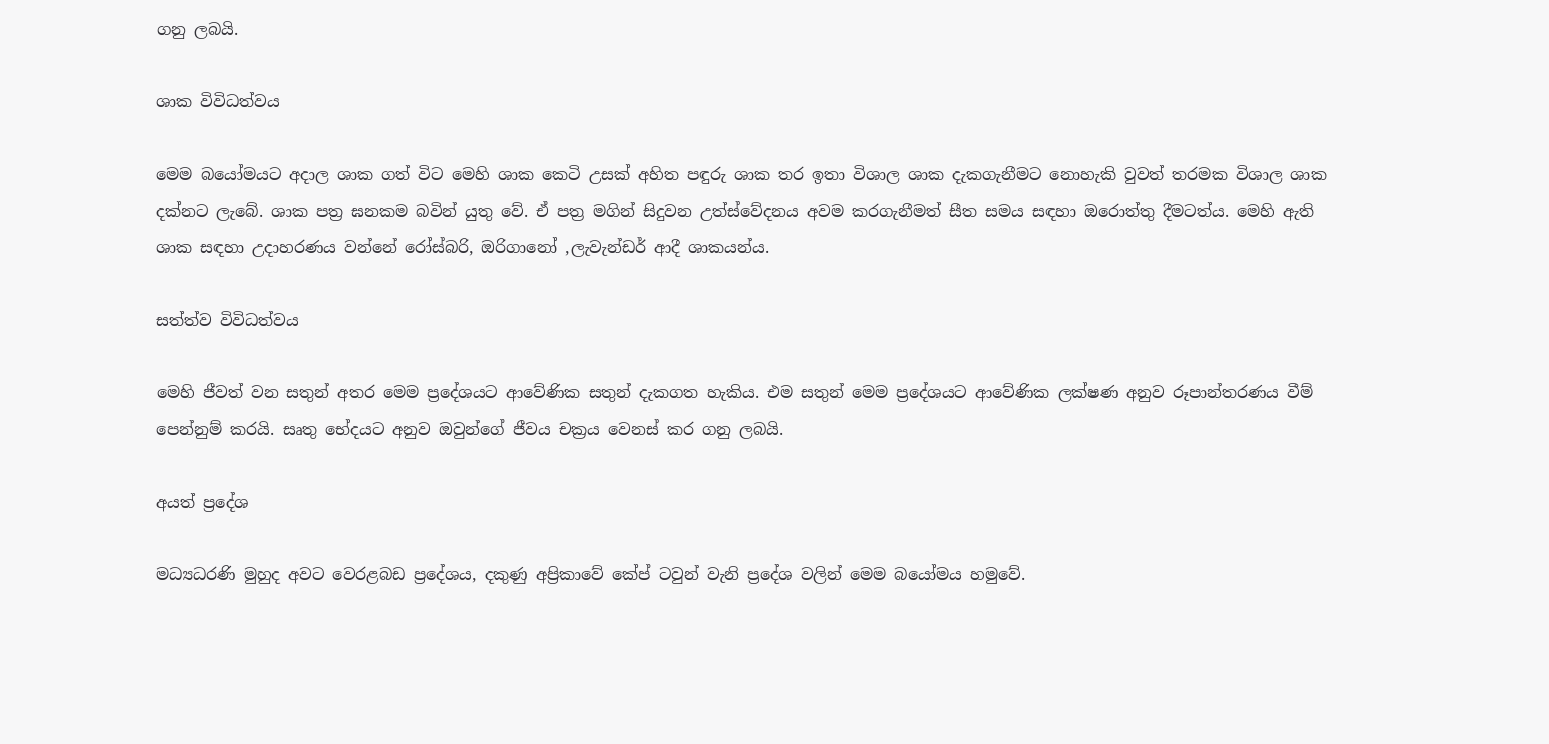ගනු ලබයි.

ශාක විවිධත්වය

මෙම බයෝමයට අදාල ශාක ගත් විට මෙහි ශාක කෙටි උසක් අහිත පඳුරු ශාක තර ඉතා විශාල ශාක දැකගැනීමට නොහැකි වුවත් තරමක විශාල ශාක දක්නට ලැබේ. ශාක පත්‍ර ඝනකම බවින් යුතු වේ. ඒ පත්‍ර මගින් සිදුවන උත්ස්වේදනය අවම කරගැනීමත් සීත සමය සඳහා ඔරොත්තු දීමටත්ය. මෙහි ඇති ශාක සඳහා උදාහරණය වන්නේ රෝස්බරි, ඔරිගානෝ ,ලැවැන්ඩර් ආදී ශාකයන්ය.

සත්ත්ව විවිධත්වය

මෙහි ජීවත් වන සතුන් අතර මෙම ප්‍රදේශයට ආවේණික සතුන් දැකගත හැකිය. එම සතුන් මෙම ප්‍රදේශයට ආවේණික ලක්ෂණ අනුව රූපාන්තරණය වීම් පෙන්නුම් කරයි. සෘතු භේදයට අනුව ඔවුන්ගේ ජීවය චක්‍රය වෙනස් කර ගනු ලබයි.

අයත් ප්‍රදේශ

මධ්‍යධරණි මුහුද අවට වෙරළබඩ ප්‍රදේශය, දකුණු අප්‍රිකාවේ කේප් ටවුන් වැනි ප්‍රදේශ වලින් මෙම බයෝමය හමුවේ.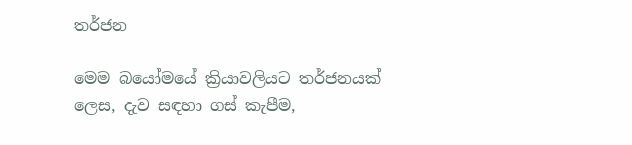තර්ජන

මෙම බයෝමයේ ක්‍රියාවලියට තර්ජනයක් ලෙස, දැව සඳහා ගස් කැපීම,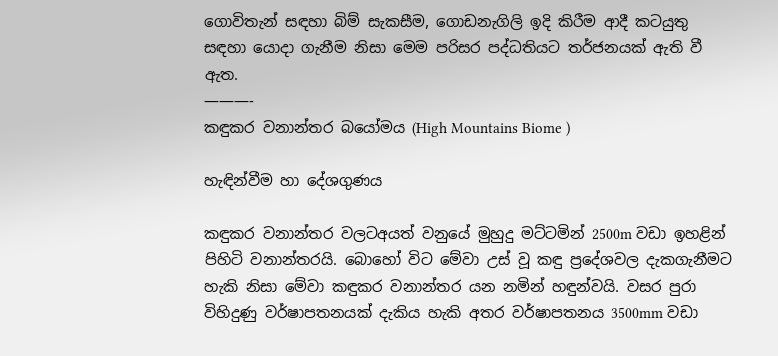ගොවිතැන් සඳහා බිම් සැකසීම, ගොඩනැගිලි ඉදි කිරීම ආදී කටයුතු සඳහා යොදා ගැනීම නිසා මෙම පරිසර පද්ධතියට තර්ජනයක් ඇති වී ඇත.
———-
කඳුකර වනාන්තර බයෝමය (High Mountains Biome )

හැඳින්වීම හා දේශගුණය

කඳුකර වනාන්තර වලටඅයත් වනුයේ මුහුදු මට්ටමින් 2500m වඩා ඉහළින් පිහිටි වනාන්තරයි. බොහෝ විට මේවා උස් වූ කඳු ප්‍රදේශවල දැකගැනීමට හැකි නිසා මේවා කඳුකර වනාන්තර යන නමින් හඳුන්වයි. වසර පුරා විහිදුණු වර්ෂාපතනයක් දැකිය හැකි අතර වර්ෂාපතනය 3500mm වඩා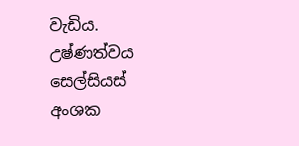වැඩිය. උෂ්ණත්වය සෙල්සියස් අංශක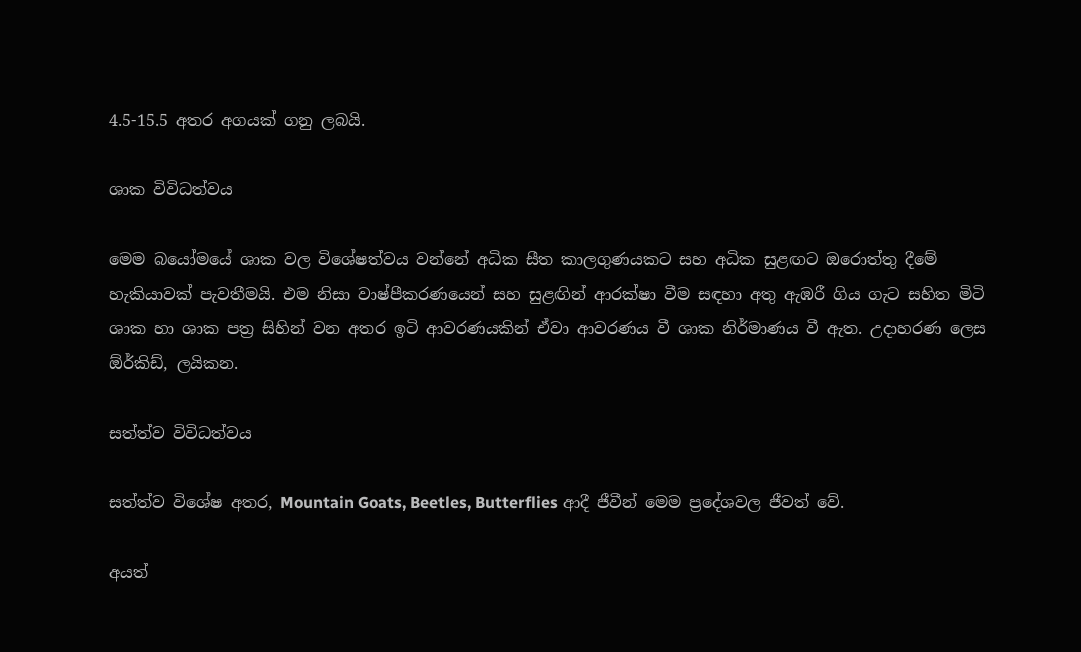4.5-15.5 අතර අගයක් ගනු ලබයි.

ශාක විවිධත්වය

මෙම බයෝමයේ ශාක වල විශේෂත්වය වන්නේ අධික සීත කාලගුණයකට සහ අධික සුළඟට ඔරොත්තු දීමේ හැකියාවක් පැවතීමයි. එම නිසා වාෂ්පීකරණයෙන් සහ සුළඟින් ආරක්ෂා වීම සඳහා අතු ඇඹරී ගිය ගැට සහිත මිටි ශාක හා ශාක පත්‍ර සිහින් වන අතර ඉටි ආවරණයකින් ඒවා ආවරණය වී ශාක නිර්මාණය වී ඇත. උදාහරණ ලෙස ඕර්කිඩ්, ලයිකන.

සත්ත්ව විවිධත්වය

සත්ත්ව විශේෂ අතර, Mountain Goats, Beetles, Butterflies ආදී ජීවීන් මෙම ප්‍රදේශවල ජීවත් වේ.

අයත්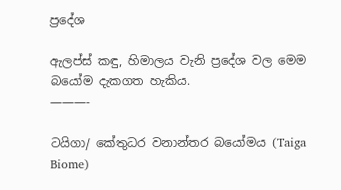ප්‍රදේශ

ඇලප්ස් කඳු, හිමාලය වැනි ප්‍රදේශ වල මෙම බයෝම දැකගත හැකිය.
———-

ටයිගා/ කේතුධර වනාන්තර බයෝමය (Taiga Biome)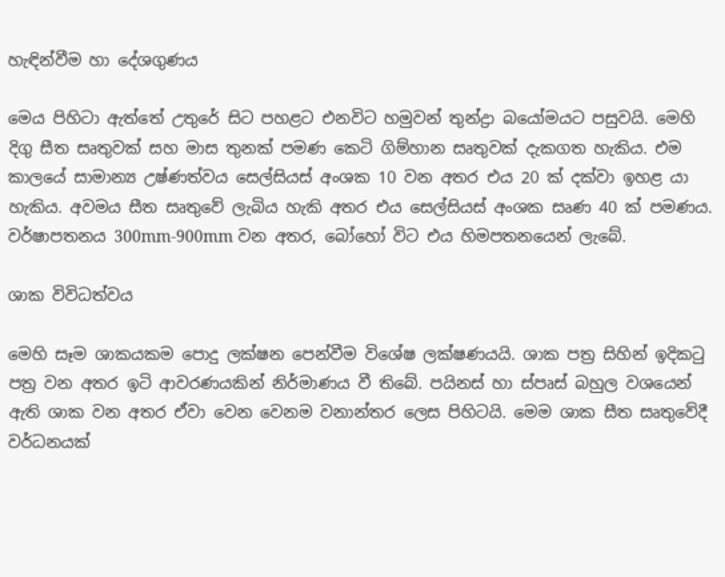හැඳින්වීම හා දේශගුණය

මෙය පිහිටා ඇත්තේ උතුරේ සිට පහළට එනවිට හමුවන් තුන්ද්‍රා බයෝමයට පසුවයි. මෙහි දිගු සීත සෘතුවක් සහ මාස තුනක් පමණ කෙටි ගිම්හාන සෘතුවක් දැකගත හැකිය. එම කාලයේ සාමාන්‍ය උෂ්ණත්වය සෙල්සියස් අංශක 10 වන අතර එය 20 ක් දක්වා ඉහළ යා හැකිය. අවමය සීත සෘතුවේ ලැබිය හැකි අතර එය සෙල්සියස් අංශක සෘණ 40 ක් පමණය. වර්ෂාපතනය 300mm-900mm වන අතර, බෝහෝ විට එය හිමපතනයෙන් ලැබේ.

ශාක විවිධත්වය

මෙහි සෑම ශාකයකම පොදු ලක්ෂන පෙන්වීම විශේෂ ලක්ෂණයයි. ශාක පත්‍ර සිහින් ඉදිකටු පත්‍ර වන අතර ඉටි ආවරණයකින් නිර්මාණය වී තිබේ. පයිනස් හා ස්පෘස් බහුල වශයෙන් ඇති ශාක වන අතර ඒවා වෙන වෙනම වනාන්තර ලෙස පිහිටයි. මෙම ශාක සීත සෘතුවේදී වර්ධනයක්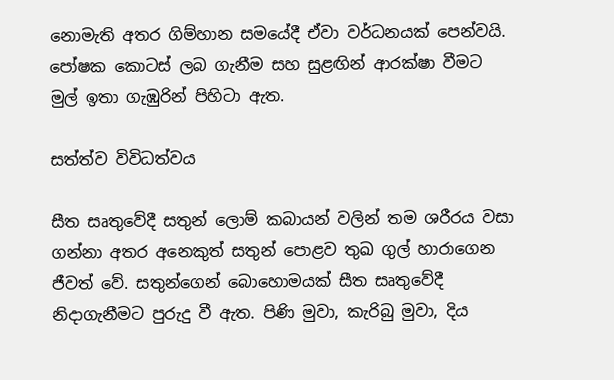නොමැති අතර ගිම්හාන සමයේදී ඒවා වර්ධනයක් පෙන්වයි. පෝෂක කොටස් ලබ ගැනීම සහ සුළඟින් ආරක්ෂා වීමට මුල් ඉතා ගැඹුරින් පිහිටා ඇත.

සත්ත්ව විවිධත්වය

සීත සෘතුවේදී සතුන් ලොම් කබායන් වලින් තම ශරීරය වසා ගන්නා අතර අනෙකුත් සතුන් පොළව තුඛ ගුල් හාරාගෙන ජීවත් වේ. සතුන්ගෙන් බොහොමයක් සීත සෘතුවේදී නිදාගැනීමට පුරුදු වී ඇත. පිණි මුවා, කැරිබු මුවා, දිය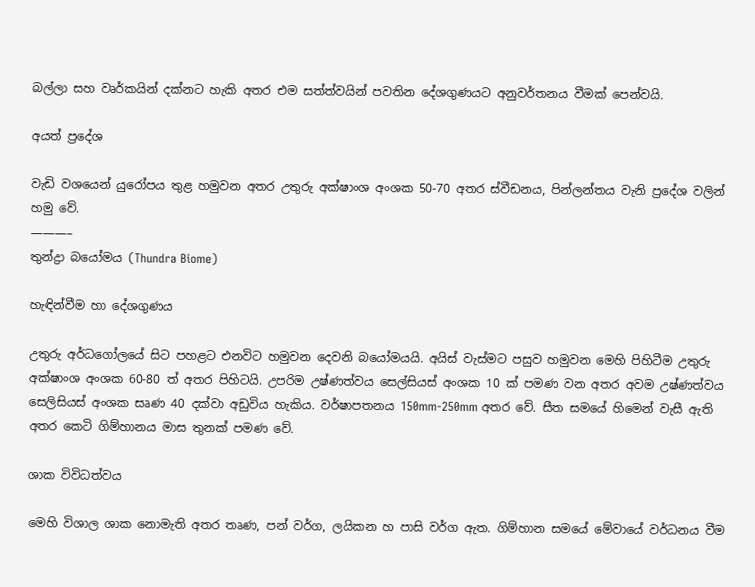බල්ලා සහ වෘර්කයින් දක්නට හැකි අතර එම සත්ත්වයින් පවතින දේශගුණයට අනුවර්තනය වීමක් පෙන්වයි.

අයත් ප්‍රදේශ

වැඩි වශයෙන් යුරෝපය තුළ හමුවන අතර උතුරු අක්ෂාංශ අංශක 50-70 අතර ස්වීඩනය, පින්ලන්තය වැනි ප්‍රදේශ වලින් හමු වේ.
———–
තුන්ද්‍රා බයෝමය (Thundra Biome)

හැඳින්වීම හා දේශගුණය

උතුරු අර්ධගෝලයේ සිට පහළට එනවිට හමුවන දෙවනි බයෝමයයි. අයිස් වැස්මට පසුව හමුවන මෙහි පිහිටීම උතුරු අක්ෂාංශ අංශක 60-80 ත් අතර පිහිටයි. උපරිම උෂ්ණත්වය සෙල්සියස් අංශක 10 ක් පමණ වන අතර අවම උෂ්ණත්වය සෙලිසියස් අංශක සෘණ 40 දක්වා අඩුවිය හැකිය. වර්ෂාපතනය 150mm-250mm අතර වේ. සීත සමයේ හිමෙන් වැසී ඇති අතර කෙටි ගිම්හානය මාස තුනක් පමණ වේ.

ශාක විවිධත්වය

මෙහි විශාල ශාක නොමැති අතර තෘණ, පන් වර්ග, ලයිකන හ පාසි වර්ග ඇත. ගිම්හාන සමයේ මේවායේ වර්ධනය වීම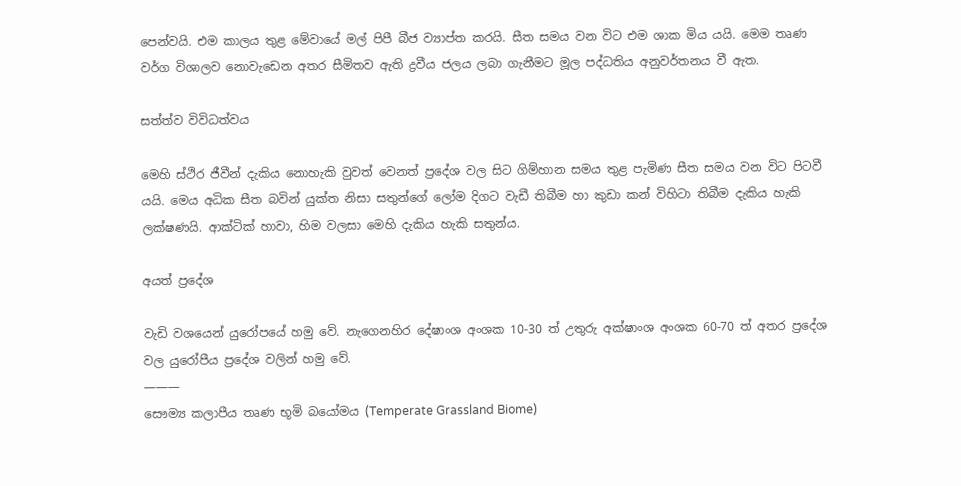පෙන්වයි. එම කාලය තුළ මේවායේ මල් පිපී බීජ ව්‍යාප්ත කරයි. සීත සමය වන විට එම ශාක මිය යයි. මෙම තෘණ වර්ග විශාලව නොවැඩෙන අතර සීමිතව ඇති ද්‍රවීය ජලය ලබා ගැනීමට මූල පද්ධතිය අනුවර්තනය වී ඇත.

සත්ත්ව විවිධත්වය

මෙහි ස්ථිර ජීවීන් දැකිය නොහැකි වුවත් වෙනත් ප්‍රදේශ වල සිට ගිම්හාන සමය තුළ පැමිණ සීත සමය වන විට පිටවී යයි. මෙය අධික සීත බවින් යුක්ත නිසා සතුන්ගේ ලෝම දිගට වැඩී තිබීම හා කුඩා කන් විහිටා තිබීම දැකිය හැකි ලක්ෂණයි. ආක්ටික් හාවා, හිම වලසා මෙහි දැකිය හැකි සතුන්ය.

අයත් ප්‍රදේශ

වැඩි වශයෙන් යුරෝපයේ හමු වේ. නැගෙනහිර දේෂාංශ අංශක 10-30 ත් උතුරු අක්ෂාංශ අංශක 60-70 ත් අතර ප්‍රදේශ වල යුරෝපීය ප්‍රදේශ වලින් හමු වේ.
———
සෞම්‍ය කලාපීය තෘණ භූමි බයෝමය (Temperate Grassland Biome)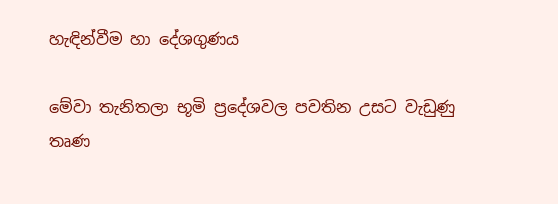හැඳින්වීම හා දේශගුණය

මේවා තැනිතලා භූමි ප්‍රදේශවල පවතින උසට වැඩුණු තෘණ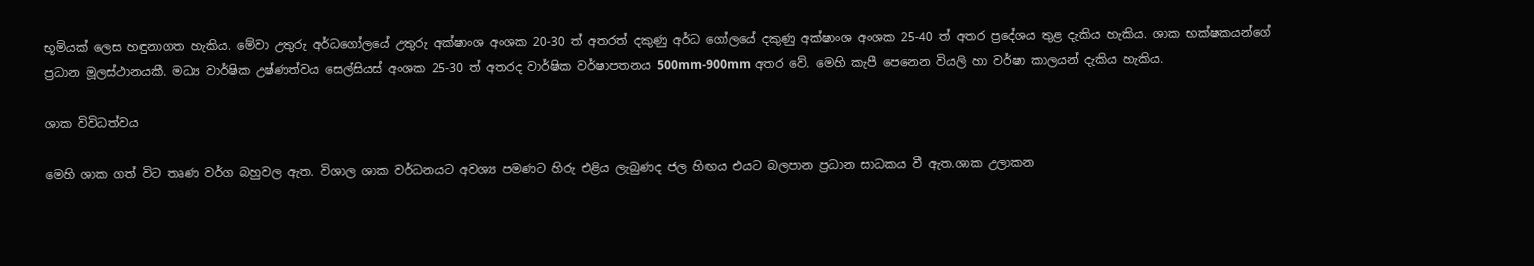භූමියක් ලෙස හඳුනාගත හැකිය. මේවා උතුරු අර්ධගෝලයේ උතුරු අක්ෂාංශ අංශක 20-30 ත් අතරත් දකුණු අර්ධ ගෝලයේ දකුණු අක්ෂාංශ අංශක 25-40 ත් අතර ප්‍රදේශය තුළ දැකිය හැකිය. ශාක භක්ෂකයන්ගේ ප්‍රධාන මූලස්ථානයකී. මධ්‍ය වාර්ෂික උෂ්ණත්වය සෙල්සියස් අංශක 25-30 ත් අතරද වාර්ෂික වර්ෂාපතනය 500mm-900mm අතර වේ. මෙහි කැපී පෙනෙන වියලි හා වර්ෂා කාලයන් දැකිය හැකිය.

ශාක විවිධත්වය

මෙහි ශාක ගත් විට තෘණ වර්ග බහුවල ඇත. විශාල ශාක වර්ධනයට අවශ්‍ය පමණට හිරු එළිය ලැබුණද ජල හිඟය එයට බලපාන ප්‍රධාන සාධකය වී ඇත.ශාක උලාකන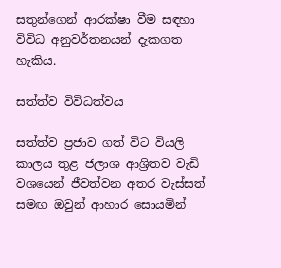සතුන්ගෙන් ආරක්ෂා වීම සඳහා විවිධ අනුවර්තනයන් දැකගත හැකිය.

සත්ත්ව විවිධත්වය

සත්ත්ව ප්‍රජාව ගත් විට වියලි කාලය තුළ ජලාශ ආශ්‍රිතව වැඩි වශයෙන් ජීවත්වන අතර වැස්සත් සමඟ ඔවුන් ආහාර සොයමින්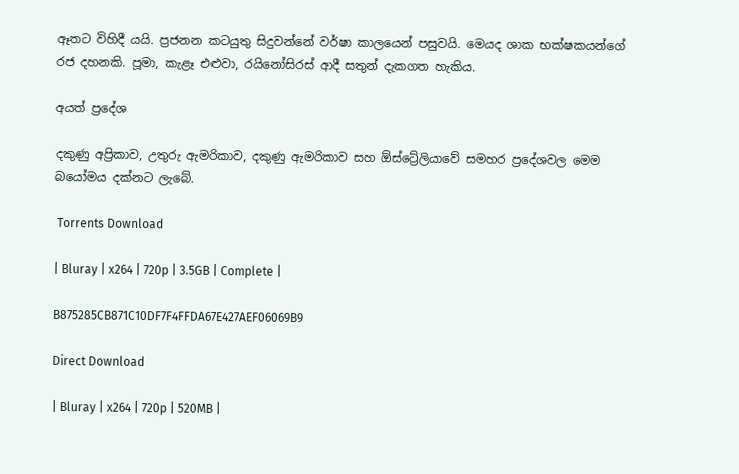ඈතට විහිදී යයි. ප්‍රජනන කටයුතු සිදුවන්නේ වර්ෂා කාලයෙන් පසුවයි. මෙයද ශාක භක්ෂකයන්ගේ රජ දහනකි. පූමා, කැළෑ එළුවා, රයිනෝසිරස් ආදී සතුන් දැකගත හැකිය.

අයත් ප්‍රදේශ

දකුණු අප්‍රිකාව, උතුරු ඇමරිකාව, දකුණු ඇමරිකාව සහ ඕස්ට්‍රේලියාවේ සමහර ප්‍රදේශවල මෙම බයෝමය දක්නට ලැබේ.

 Torrents Download

| Bluray | x264 | 720p | 3.5GB | Complete |

B875285CB871C10DF7F4FFDA67E427AEF06069B9

Direct Download

| Bluray | x264 | 720p | 520MB |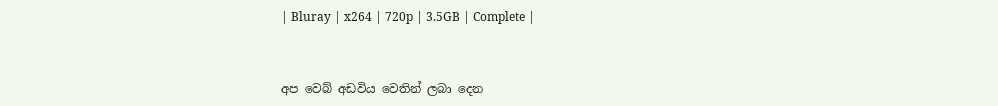| Bluray | x264 | 720p | 3.5GB | Complete |



අප වෙබ් අඩවිය වෙතින් ලබා දෙන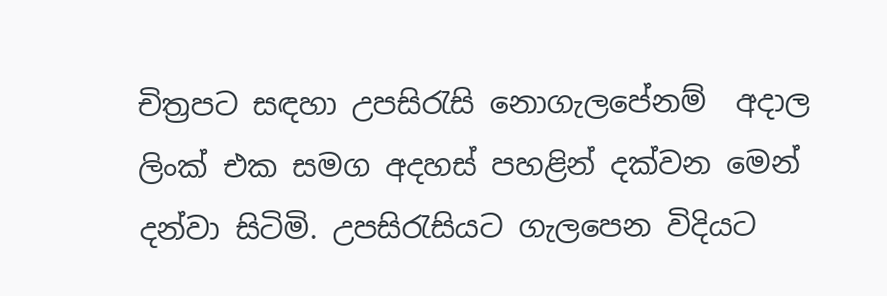චිත්‍රපට සඳහා උපසිරැසි නොගැලපේනම්  අදාල ලිංක් එක සමග අදහස් පහළින් දක්වන මෙන් දන්වා සිටිමි. උපසිරැසියට ගැලපෙන විදියට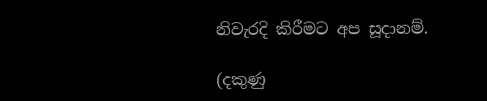නිවැරදි කිරීමට අප සූදානම්.

(දකුණු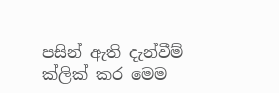පසින් ඇති දැන්වීම් ක්ලික් කර මෙම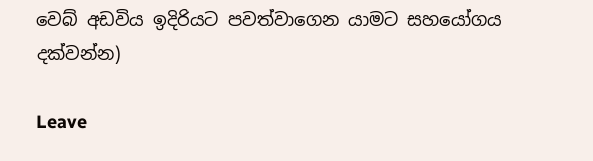වෙබ් අඩවිය ඉදිරියට පවත්වාගෙන යාමට සහයෝගය දක්වන්න)

Leave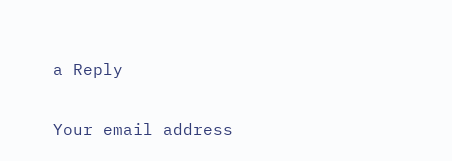a Reply

Your email address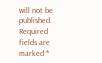will not be published. Required fields are marked *